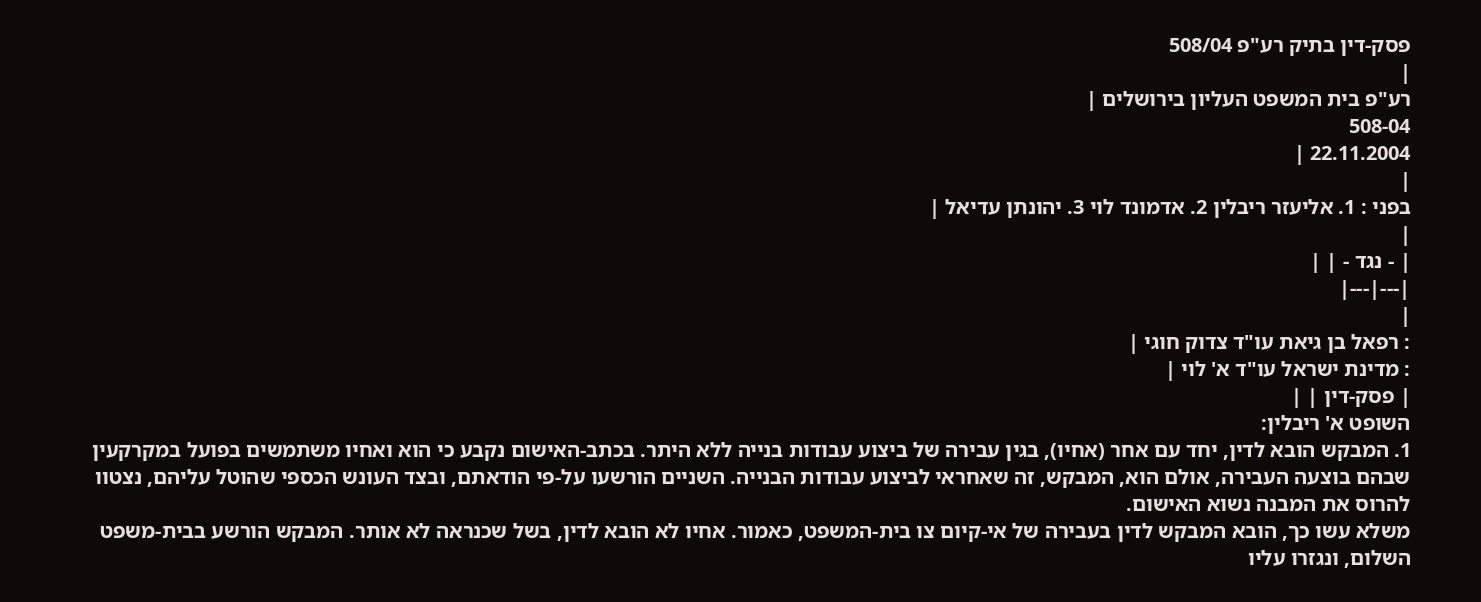פסק-דין בתיק רע"פ 508/04
|
רע"פ בית המשפט העליון בירושלים |
508-04
22.11.2004 |
|
בפני : 1. אליעזר ריבלין 2. אדמונד לוי 3. יהונתן עדיאל |
|
| - נגד - | |
|---|---|
|
: רפאל בן גיאת עו"ד צדוק חוגי |
: מדינת ישראל עו"ד א' לוי |
| פסק-דין | |
השופט א' ריבלין:
1. המבקש הובא לדין, יחד עם אחר (אחיו), בגין עבירה של ביצוע עבודות בנייה ללא היתר. בכתב-האישום נקבע כי הוא ואחיו משתמשים בפועל במקרקעין שבהם בוצעה העבירה, אולם הוא, המבקש, זה שאחראי לביצוע עבודות הבנייה. השניים הורשעו על-פי הודאתם, ובצד העונש הכספי שהוטל עליהם, נצטוו להרוס את המבנה נשוא האישום.
משלא עשו כך, הובא המבקש לדין בעבירה של אי-קיום צו בית-המשפט, כאמור. אחיו לא הובא לדין, בשל שכנראה לא אותר. המבקש הורשע בבית-משפט השלום, ונגזרו עליו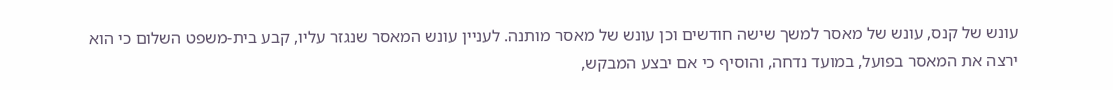עונש של קנס, עונש של מאסר למשך שישה חודשים וכן עונש של מאסר מותנה. לעניין עונש המאסר שנגזר עליו, קבע בית-משפט השלום כי הוא ירצה את המאסר בפועל, במועד נדחה, והוסיף כי אם יבצע המבקש,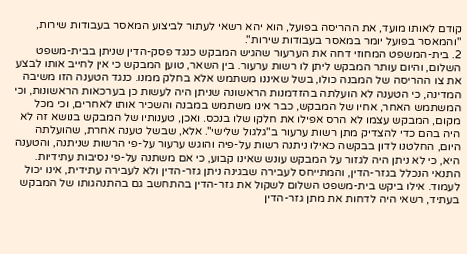קודם לאותו מועד, את ההריסה בפועל, הוא יהא רשאי לעתור לביצוע המאסר בעבודות שירות, "והמאסר בפועל יומר במאסר בעבודות שירות".
2. בית-המשפט המחוזי דחה את הערעור שהגיש המבקש כנגד פסק-הדין שניתן בבית-משפט השלום, והיום עותר המבקש ליתן לו רשות ערעור. בין השאר, טוען המבקש כי אין לחייב אותו לבצע את צו ההריסה של המבנה כולו, בשל שאיננו משתמש אלא בחלק ממנו. כנגד הטענה הזו משיבה המדינה, כי הטענה לא הועלתה בהזדמנות הראשונה שניתן היה לעשות כן בערכאות הראשונות, וכי המשתמש האחר, אחיו של המבקש, כבר אינו משתמש במבנה והשכיר אותו לאחרים, וכי מכל מקום, המבקש עצמו לא הרס אפילו את חלקו שלו בנכס. ואכן, טענותיו של המבקש בנושא זה לא היה בהם כדי להצדיק מתן רשות ערעור ב"גלגול שלישי". אלא, שבשל טענה אחרת, שהועלתה היום, החלטנו לדון בבקשה כאילו ניתנה רשות על-פיה והוגש ערעור על-פי הרשות שניתנה, והטענה היא, כי לא ניתן היה לגזור על המבקש עונש שאינו קבוע, כי אם משתנה על-פי נסיבות עתידיות. התנאי הנכלל בגזר-הדין, והמתייחס לעבירה שבגינה ניתן גזר-הדין ולא לעבירה עתידית, אינו יכול לעמוד. אילו ביקש בית-משפט השלום לשקול את גזר-הדין בהתחשב גם בהתנהגותו של המבקש בעתיד, רשאי היה לדחות את מתן גזר-הדין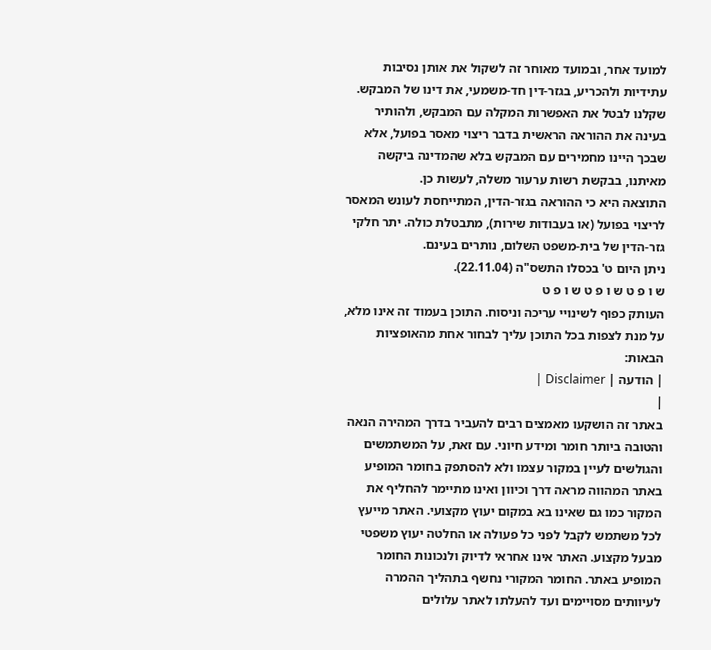למועד אחר, ובמועד מאוחר זה לשקול את אותן נסיבות עתידיות ולהכריע, בגזר-דין חד-משמעי, את דינו של המבקש.
שקלנו לבטל את האפשרות המקלה עם המבקש, ולהותיר בעינה את ההוראה הראשית בדבר ריצוי מאסר בפועל, אלא שבכך היינו מחמירים עם המבקש בלא שהמדינה ביקשה מאיתנו, בבקשת רשות ערעור משלה, לעשות כן.
התוצאה היא כי ההוראה בגזר-הדין, המתייחסת לעונש המאסר לריצוי בפועל (או בעבודות שירות), מתבטלת כולה. יתר חלקי גזר-הדין של בית-משפט השלום, נותרים בעינם.
ניתן היום ט' בכסלו התשס"ה (22.11.04).
ש ו פ ט ש ו פ ט ש ו פ ט
העותק כפוף לשינויי עריכה וניסוח. התוכן בעמוד זה אינו מלא, על מנת לצפות בכל התוכן עליך לבחור אחת מהאופציות הבאות:
| הודעה | Disclaimer |
|
באתר זה הושקעו מאמצים רבים להעביר בדרך המהירה הנאה והטובה ביותר חומר ומידע חיוני. עם זאת, על המשתמשים והגולשים לעיין במקור עצמו ולא להסתפק בחומר המופיע באתר המהווה מראה דרך וכיוון ואינו מתיימר להחליף את המקור כמו גם שאינו בא במקום יעוץ מקצועי. האתר מייעץ לכל משתמש לקבל לפני כל פעולה או החלטה יעוץ משפטי מבעל מקצוע. האתר אינו אחראי לדיוק ולנכונות החומר המופיע באתר. החומר המקורי נחשף בתהליך ההמרה לעיוותים מסויימים ועד להעלתו לאתר עלולים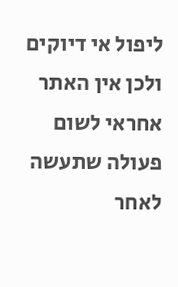ליפול אי דיוקים ולכן אין האתר אחראי לשום פעולה שתעשה לאחר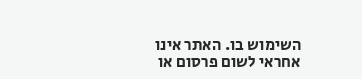השימוש בו. האתר אינו אחראי לשום פרסום או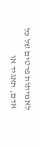לאמיתות פרטים של כל אדם, תאגיד או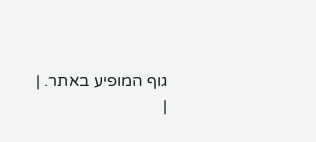גוף המופיע באתר. |
|